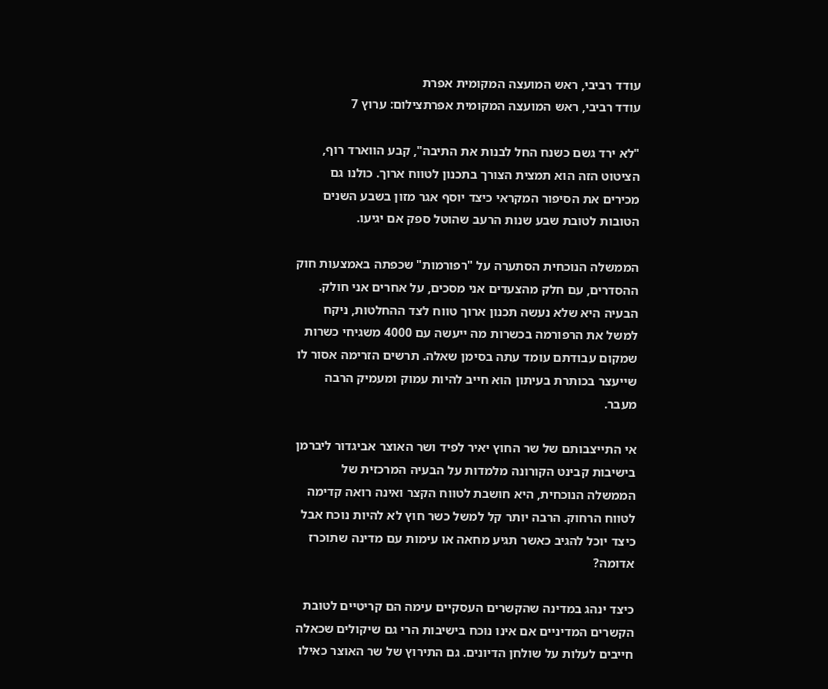עודד רביבי, ראש המועצה המקומית אפרת
עודד רביבי, ראש המועצה המקומית אפרתצילום: ערוץ 7

"לא ירד גשם כשנח החל לבנות את התיבה", קבע הווארד רוף, הציטוט הזה הוא תמצית הצורך בתכנון לטווח ארוך. כולנו גם מכירים את הסיפור המקראי כיצד יוסף אגר מזון בשבע השנים הטובות לטובת שבע שנות הרעב שהוטל ספק אם יגיעו.

הממשלה הנוכחית הסתערה על "רפורמות" שכפתה באמצעות חוק ההסדרים, עם חלק מהצעדים אני מסכים, על אחרים אני חולק. הבעיה היא שלא נעשה תכנון ארוך טווח לצד ההחלטות, ניקח למשל את הרפורמה בכשרות מה ייעשה עם 4000 משגיחי כשרות שמקום עבודתם עומד עתה בסימן שאלה. תרשים הזרימה אסור לו שייעצר בכותרת בעיתון הוא חייב להיות עמוק ומעמיק הרבה מעבר.

אי התייצבותם של שר החוץ יאיר לפיד ושר האוצר אביגדור ליברמן בישיבות קבינט הקורונה מלמדות על הבעיה המרכזית של הממשלה הנוכחית, היא חושבת לטווח הקצר ואינה רואה קדימה לטווח הרחוק. הרבה יותר קל למשל כשר חוץ לא להיות נוכח אבל כיצד יוכל להגיב כאשר תגיע מחאה או עימות עם מדינה שתוכרז אדומה?

כיצד ינהג במדינה שהקשרים העסקיים עימה הם קריטיים לטובת הקשרים המדיניים אם אינו נוכח בישיבות הרי גם שיקולים שכאלה חייבים לעלות על שולחן הדיונים. גם התירוץ של שר האוצר כאילו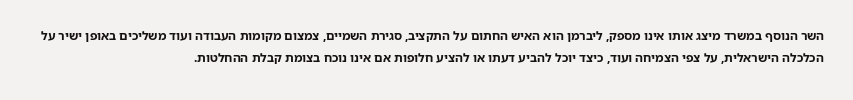השר הנוסף במשרד מיצג אותו אינו מספק, ליברמן הוא האיש החתום על התקציב, סגירת השמיים, צמצום מקומות העבודה ועוד משליכים באופן ישיר על הכלכלה הישראלית, על צפי הצמיחה ועוד, כיצד יוכל להביע דעתו או להציע חלופות אם אינו נוכח בצומת קבלת ההחלטות.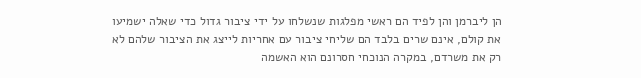הן ליברמן והן לפיד הם ראשי מפלגות שנשלחו על ידי ציבור גדול כדי שאלה ישמיעו את קולם, אינם שרים בלבד הם שליחי ציבור עם אחריות לייצג את הציבור שלהם לא רק את משרדם, במקרה הנוכחי חסרונם הוא האשמה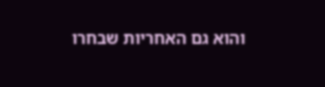והוא גם האחריות שבחרו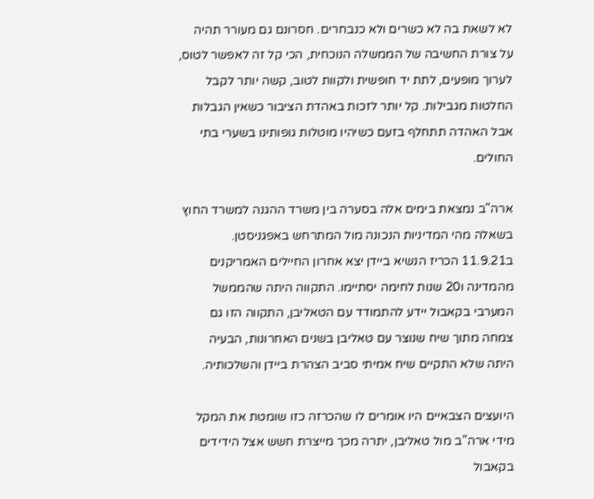לא לשאת בה לא כשרים ולא כנבחרים. חסרונם גם מעורר תהיה על צורת החשיבה של הממשלה הנוכחית, הכי קל זה לאפשר לטוס, לערוך מופעים, לתת יד חופשית ולקוות לטוב, קשה יותר לקבל החלטות מגבילות. קל יותר לזכות באהדת הציבור כשאין הגבלות אבל האהדה תתחלף בזעם כשיהיו מוטלות גופותינו בשערי בתי החולים.

ארה"ב נמצאת בימים אלה בסערה בין משרד ההגנה למשרד החוץ בשאלה מהי המדיניות הנכונה מול המתרחש באפגניסטן. ב11.9.21 הכריז הנשיא ביידן יצא אחרון החיילים האמריקנים מהמדינה ו20 שנות לחימה יסתיימו. התקווה היתה שהממשל המערבי בקאבול יידע להתמודד עם הטאליבן, התקווה הזו גם צמחה מתוך שיח שנוצר עם טאליבן בשנים האחרונות, הבעיה היתה שלא התקיים שיח אמיתי סביב הצהרת ביידן והשלכותיה.

היועצים הצבאיים היו אומרים לו שהכרזה כזו שומטת את המקל מידי ארה"ב מול טאליבן, יתרה מכך מייצרת חשש אצל הידידים בקאבול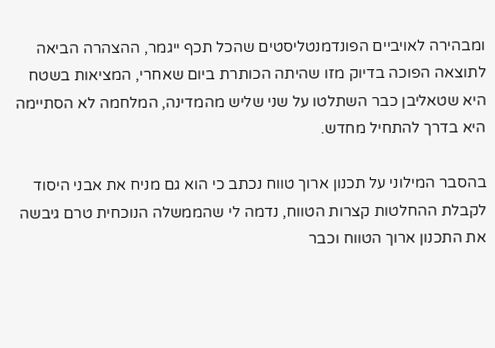ומבהירה לאויביים הפונדמנטליסטים שהכל תכף ייגמר, ההצהרה הביאה לתוצאה הפוכה בדיוק מזו שהיתה הכותרת ביום שאחרי, המציאות בשטח היא שטאליבן כבר השתלטו על שני שליש מהמדינה, המלחמה לא הסתיימה היא בדרך להתחיל מחדש.

בהסבר המילוני על תכנון ארוך טווח נכתב כי הוא גם מניח את אבני היסוד לקבלת ההחלטות קצרות הטווח, נדמה לי שהממשלה הנוכחית טרם גיבשה את התכנון ארוך הטווח וכבר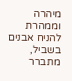מיהרה וממהרת להניח אבנים בשביל, מתברר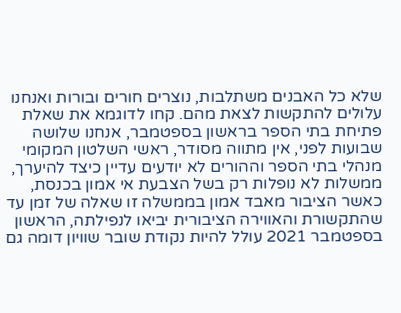שלא כל האבנים משתלבות, נוצרים חורים ובורות ואנחנו עלולים להתקשות לצאת מהם. קחו לדוגמא את שאלת פתיחת בתי הספר בראשון בספטמבר, אנחנו שלושה שבועות לפני, אין מתווה מסודר, ראשי השלטון המקומי מנהלי בתי הספר וההורים לא יודעים עדיין כיצד להיערך, ממשלות לא נופלות רק בשל הצבעת אי אמון בכנסת, כאשר הציבור מאבד אמון בממשלה זו שאלה של זמן עד שהתקשורת והאווירה הציבורית יביאו לנפילתה, הראשון בספטמבר 2021 עולל להיות נקודת שובר שוויון דומה גם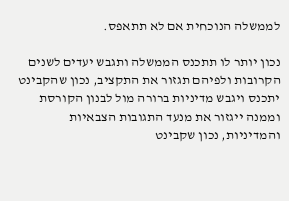לממשלה הנוכחית אם לא תתאפס.

נכון יותר לו תתכנס הממשלה ותגבש יעדים לשנים הקרובות ולפיהם תגזור את התקציב, נכון שהקבינט יתכנס ויגבש מדיניות ברורה מול לבנון הקורסת וממנה ייגזור את מנעד התגובות הצבאיות והמדיניות, נכון שקבינט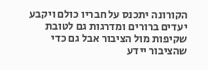הקורונה יתכנס על חבריו כולם ויקבע יעדים ברורים ומדרגות גם לטובת שקיפות מול הציבור אבל גם כדי שהציבור יידע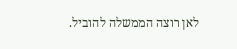לאן רוצה הממשלה להוביל.